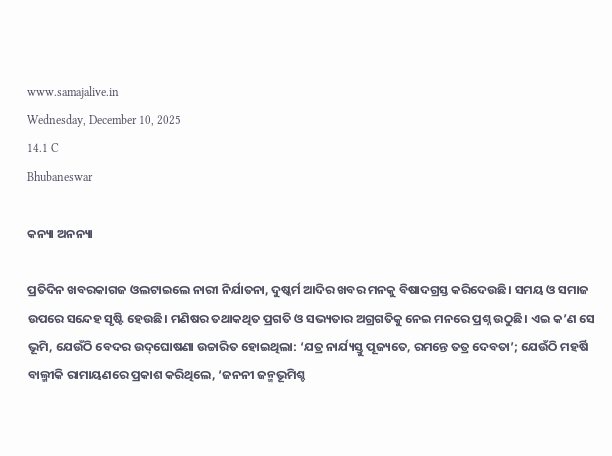www.samajalive.in
Wednesday, December 10, 2025
14.1 C
Bhubaneswar

କନ୍ୟା ଅନନ୍ୟା

ପ୍ରତିଦିନ ଖବରକାଗଜ ଓଲଟାଇଲେ ନାରୀ ନିର୍ଯାତନା, ଦୁଷ୍କର୍ମ ଆଦିର ଖବର ମନକୁ ବିଷାଦଗ୍ରସ୍ତ କରିଦେଉଛି। ସମୟ ଓ ସମାଜ ଉପରେ ସନ୍ଦେହ ସୃଷ୍ଟି ହେଉଛି। ମଣିଷର ତଥାକଥିତ ପ୍ରଗତି ଓ ସଭ୍ୟତାର ଅଗ୍ରଗତିକୁ ନେଇ ମନରେ ପ୍ରଶ୍ନ ଉଠୁଛି। ଏଇ କ’ଣ ସେ ଭୂମି, ଯେଉଁଠି ବେଦର ଉଦ୍‌ଘୋଷଣା ଉଚ୍ଚାରିତ ହୋଇଥିଲା: ‘ଯତ୍ର ନାର୍ଯ୍ୟସ୍ତୁ ପୂଜ୍ୟତେ, ରମନ୍ତେ ତତ୍ର ଦେବତା’; ଯେଉଁଠି ମହର୍ଷି ବାଲ୍ମୀକି ରାମାୟଣରେ ପ୍ରକାଶ କରିଥିଲେ, ‘ଜନନୀ ଜନ୍ମଭୂମିଶ୍ଚ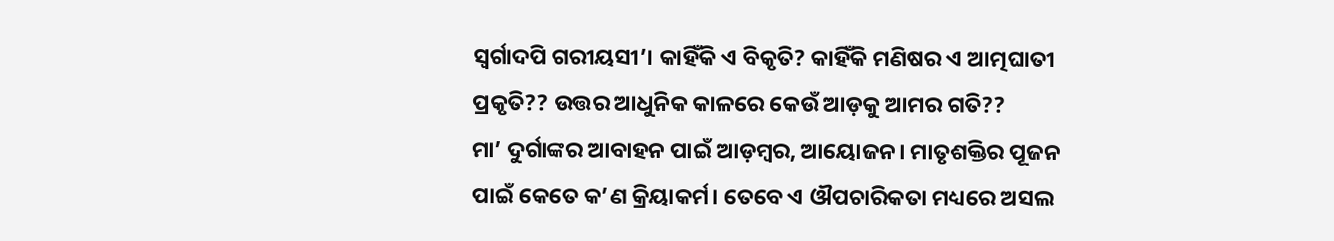ସ୍ୱର୍ଗାଦପି ଗରୀୟସୀ’। କାହିଁକି ଏ ବିକୃତି? କାହିଁକି ମଣିଷର ଏ ଆତ୍ମଘାତୀ ପ୍ରକୃତି?? ଉତ୍ତର ଆଧୁନିକ କାଳରେ କେଉଁ ଆଡ଼କୁ ଆମର ଗତି??
ମା’ ଦୁର୍ଗାଙ୍କର ଆବାହନ ପାଇଁ ଆଡ଼ମ୍ବର, ଆୟୋଜନ। ମାତୃଶକ୍ତିର ପୂଜନ ପାଇଁ କେତେ କ’ଣ କ୍ରିୟାକର୍ମ। ତେବେ ଏ ଔପଚାରିକତା ମଧ୍ୟରେ ଅସଲ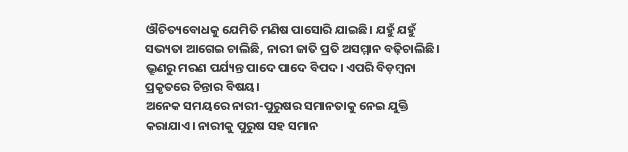ଔଚିତ୍ୟବୋଧକୁ ଯେମିତି ମଣିଷ ପାସୋରି ଯାଇଛି। ଯହୁଁ ଯହୁଁ ସଭ୍ୟତା ଆଗେଇ ଚାଲିଛି, ନାରୀ ଜାତି ପ୍ରତି ଅସମ୍ମାନ ବଢ଼ିଚାଲିଛି। ଭ୍ରୂଣରୁ ମରଣ ପର୍ଯ୍ୟନ୍ତ ପାଦେ ପାଦେ ବିପଦ। ଏପରି ବିଡ଼ମ୍ବନା ପ୍ରକୃତରେ ଚିନ୍ତାର ବିଷୟ।
ଅନେକ ସମୟରେ ନାରୀ-ପୁରୁଷର ସମାନତାକୁ ନେଇ ଯୁକ୍ତି କରାଯାଏ। ନାରୀକୁ ପୁରୁଷ ସହ ସମାନ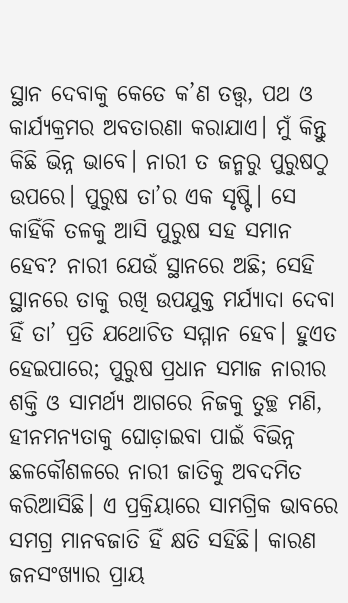ସ୍ଥାନ ଦେବାକୁ କେତେ କ’ଣ ତତ୍ତ୍ୱ, ପଥ ଓ କାର୍ଯ୍ୟକ୍ରମର ଅବତାରଣା କରାଯାଏ। ମୁଁ କିନ୍ତୁ କିଛି ଭିନ୍ନ ଭାବେ। ନାରୀ ତ ଜନ୍ମରୁ ପୁରୁଷଠୁ ଉପରେ। ପୁରୁଷ ତା’ର ଏକ ସୃଷ୍ଟି। ସେ କାହିଁକି ତଳକୁ ଆସି ପୁରୁଷ ସହ ସମାନ ହେବ? ନାରୀ ଯେଉଁ ସ୍ଥାନରେ ଅଛି; ସେହି ସ୍ଥାନରେ ତାକୁ ରଖି ଉପଯୁକ୍ତ ମର୍ଯ୍ୟାଦା ଦେବା ହିଁ ତା’ ପ୍ରତି ଯଥୋଚିତ ସମ୍ମାନ ହେବ। ହୁଏତ ହେଇପାରେ; ପୁରୁଷ ପ୍ରଧାନ ସମାଜ ନାରୀର ଶକ୍ତି ଓ ସାମର୍ଥ୍ୟ ଆଗରେ ନିଜକୁ ତୁଚ୍ଛ ମଣି, ହୀନମନ୍ୟତାକୁ ଘୋଡ଼ାଇବା ପାଇଁ ବିଭିନ୍ନ ଛଳକୌଶଳରେ ନାରୀ ଜାତିକୁ ଅବଦମିତ କରିଆସିଛି। ଏ ପ୍ରକ୍ରିୟାରେ ସାମଗ୍ରିକ ଭାବରେ ସମଗ୍ର ମାନବଜାତି ହିଁ କ୍ଷତି ସହିଛି। କାରଣ ଜନସଂଖ୍ୟାର ପ୍ରାୟ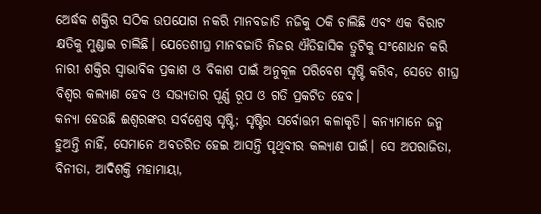ଅ‌େର୍ଦ୍ଧକ ଶକ୍ତିର ସଠିକ ଉପଯୋଗ ନକରି ମାନବଜାତି ନଜିକୁ ଠକି ଚାଲିଛି ଏବଂ ଏକ ବିରାଟ କ୍ଷତିକୁ ମୁଣ୍ଡାଇ ଚାଲିଛି। ଯେତେଶୀଘ୍ର ମାନବଜାତି ନିଜର ଐତିହାସିକ ତ୍ରୁଟିକୁ ସଂଶୋଧନ କରି ନାରୀ ଶକ୍ତିର ସ୍ୱାଭାବିକ ପ୍ରକାଶ ଓ ବିକାଶ ପାଇଁ ଅନୁକୂଳ ପରିବେଶ ସୃଷ୍ଟି କରିବ, ସେତେ ଶୀଘ୍ର ବିଶ୍ୱର କଲ୍ୟାଣ ହେବ ଓ ସଭ୍ୟତାର ପୂର୍ଣ୍ଣ ରୂପ ଓ ଗତି ପ୍ରକଟିତ ହେବ।
କନ୍ୟା ହେଉଛି ଈଶ୍ୱରଙ୍କର ସର୍ବଶ୍ରେଷ୍ଠ ସୃଷ୍ଟି; ସୃଷ୍ଟିର ସର୍ବୋତ୍ତମ କଳାକୃତି। କନ୍ୟାମାନେ ଜନ୍ମ ହୁଅନ୍ତି ନାହିଁ, ସେମାନେ ଅବତରିତ ହେଇ ଆସନ୍ତି ପୃଥିବୀର କଲ୍ୟାଣ ପାଇଁ। ସେ ଅପରାଜିତା, ବିନୀତା, ଆଦିଶକ୍ତି ମହାମାୟା,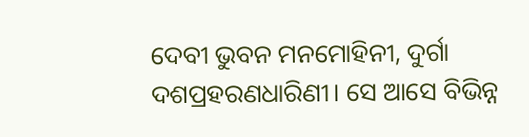ଦେବୀ ଭୁବନ ମନମୋହିନୀ, ଦୁର୍ଗା ଦଶପ୍ରହରଣଧାରିଣୀ। ସେ ଆସେ ବିଭିନ୍ନ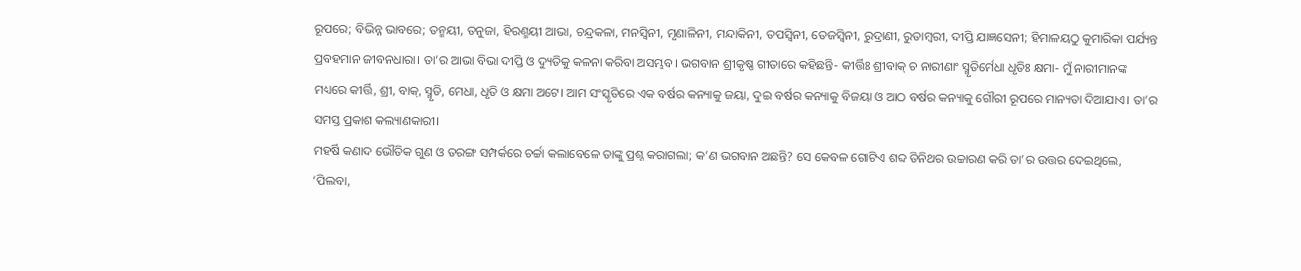ରୂପରେ; ବିଭିନ୍ନ ଭାବରେ; ତନ୍ମୟୀ, ତନୁଜା, ହିରଣ୍ମୟୀ ଆଭା, ଚନ୍ଦ୍ରକଳା, ମନସ୍ୱିନୀ, ମୃଣାଳିନୀ, ମନ୍ଦାକିନୀ, ତପସ୍ୱିନୀ, ତେଜସ୍ୱିନୀ, ରୁଦ୍ରାଣୀ, ରୁତାମ୍ବରୀ, ଦୀପ୍ତି ଯାଜ୍ଞସେନୀ; ହିମାଳୟଠୁ କୁମାରିକା ପର୍ଯ୍ୟନ୍ତ ପ୍ରବହମାନ ଜୀବନଧାରା। ତା’ର ଆଭା ବିଭା ଦୀପ୍ତି ଓ ଦ୍ୟୁତିକୁ କଳନା କରିବା ଅସମ୍ଭବ। ଭଗବାନ ଶ୍ରୀକୃଷ୍ଣ ଗୀତାରେ କହିଛନ୍ତି- କୀର୍ତ୍ତିଃ ଶ୍ରୀବାକ୍ ଚ ନାରୀଣାଂ ସ୍ମୃତିର୍ମେଧା ଧୃତିଃ କ୍ଷମା- ମୁଁ ନାରୀମାନଙ୍କ ମଧ୍ୟରେ କୀର୍ତ୍ତି, ଶ୍ରୀ, ବାକ୍, ସ୍ମୃତି, ମେଧା, ଧୃତି ଓ କ୍ଷମା ଅଟେ। ଆମ ସଂସ୍କୃତିରେ ଏକ ବର୍ଷର କନ୍ୟାକୁ ଜୟା, ଦୁଇ ବର୍ଷର କନ୍ୟାକୁ ବିଜୟା ଓ ଆଠ ବର୍ଷର କନ୍ୟାକୁ ଗୌରୀ ରୂପରେ ମାନ୍ୟତା ଦିଆଯାଏ। ତା’ର ସମସ୍ତ ପ୍ରକାଶ କଲ୍ୟାଣକାରୀ।
ମହର୍ଷି କଣାଦ ଭୌତିକ ଗୁଣ ଓ ତରଙ୍ଗ ସମ୍ପର୍କରେ ଚର୍ଚ୍ଚା କଲାବେଳେ ତାଙ୍କୁ ପ୍ରଶ୍ନ କରାଗଲା; କ’ଣ ଭଗବାନ ଅଛନ୍ତି? ସେ କେବଳ ଗୋଟିଏ ଶବ୍ଦ ତିନିଥର ଉଚ୍ଚାରଣ କରି ତା’ର ଉତ୍ତର ଦେଇଥିଲେ, ‘ପିଲବା,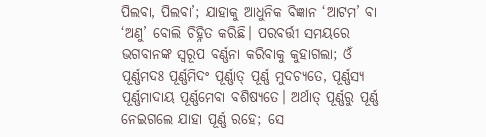ପିଲବା, ପିଲବା’; ଯାହାକୁ ଆଧୁନିକ ବିଜ୍ଞାନ ‘ଆଟମ’ ବା ‘ଅଣୁ’ ବୋଲି ଚିହ୍ନିତ କରିଛି। ପରବର୍ତ୍ତୀ ସମୟରେ ଭଗବାନଙ୍କ ସ୍ୱରୂପ ବର୍ଣ୍ଣନା କରିବାକୁ କୁହାଗଲା; ଓଁ ପୂର୍ଣ୍ଣମଦଃ ପୂର୍ଣ୍ଣମିଦଂ ପୂର୍ଣ୍ଣାତ୍‌ ପୂର୍ଣ୍ଣ ମୁଦଚ୍ୟତେ, ପୂର୍ଣ୍ଣସ୍ୟ ପୂର୍ଣ୍ଣମାଦାୟ ପୂର୍ଣ୍ଣମେବା ବଶିଷ୍ୟତେ। ଅର୍ଥାତ୍ ପୂର୍ଣ୍ଣରୁ ପୂର୍ଣ୍ଣ ନେଇଗଲେ ଯାହା ପୂର୍ଣ୍ଣ ରହେ; ସେ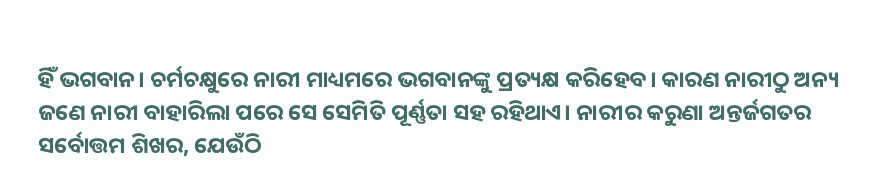ହିଁ ଭଗବାନ। ଚର୍ମଚକ୍ଷୁରେ ନାରୀ ମାଧ୍ୟମରେ ଭଗବାନଙ୍କୁ ପ୍ରତ୍ୟକ୍ଷ କରିହେବ। କାରଣ ନାରୀଠୁ ଅନ୍ୟ ଜଣେ ନାରୀ ବାହାରିଲା ପରେ ସେ ସେମିତି ପୂର୍ଣ୍ଣତା ସହ ରହିଥାଏ। ନାରୀର କରୁଣା ଅନ୍ତର୍ଜଗତର ସର୍ବୋତ୍ତମ ଶିଖର, ଯେଉଁଠି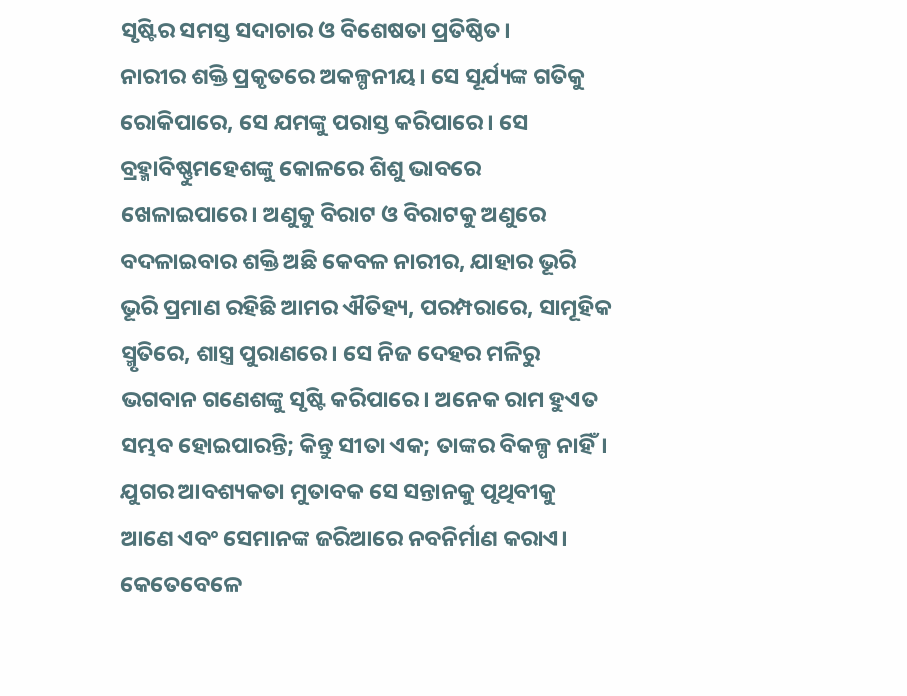ସୃଷ୍ଟିର ସମସ୍ତ ସଦାଚାର ଓ ବିଶେଷତା ପ୍ରତିଷ୍ଠିତ।
ନାରୀର ଶକ୍ତି ପ୍ରକୃତରେ ଅକଳ୍ପନୀୟ। ସେ ସୂର୍ଯ୍ୟଙ୍କ ଗତିକୁ ରୋକିପାରେ, ସେ ଯମଙ୍କୁ ପରାସ୍ତ କରିପାରେ। ସେ ବ୍ରହ୍ମାବିଷ୍ଣୁମହେଶଙ୍କୁ କୋଳରେ ଶିଶୁ ଭାବରେ ଖେଳାଇପାରେ। ଅଣୁକୁ ବିରାଟ ଓ ବିରାଟକୁ ଅଣୁରେ ବଦଳାଇବାର ଶକ୍ତି ଅଛି କେବଳ ନାରୀର, ଯାହାର ଭୂରି ଭୂରି ପ୍ରମାଣ ରହିଛି ଆମର ଐତିହ୍ୟ, ପରମ୍ପରାରେ, ସାମୂହିକ ସ୍ମୃତିରେ, ଶାସ୍ତ୍ର ପୁରାଣରେ। ସେ ନିଜ ଦେହର ମଳିରୁ ଭଗବାନ ଗଣେଶଙ୍କୁ ସୃଷ୍ଟି କରିପାରେ। ଅନେକ ରାମ ହୁଏତ ସମ୍ଭବ ହୋଇପାରନ୍ତି; କିନ୍ତୁ ସୀତା ଏକ; ତାଙ୍କର ବିକଳ୍ପ ନାହିଁ।
ଯୁଗର ଆବଶ୍ୟକତା ମୁତାବକ ସେ ସନ୍ତାନକୁ ପୃଥିବୀକୁ ଆଣେ ଏବଂ ସେମାନଙ୍କ ଜରିଆରେ ନବନିର୍ମାଣ କରାଏ। କେତେବେଳେ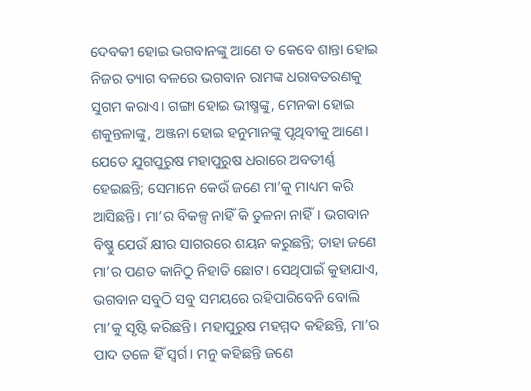ଦେବକୀ ହୋଇ ଭଗବାନଙ୍କୁ ଆଣେ ତ କେବେ ଶାନ୍ତା ହୋଇ ନିଜର ତ୍ୟାଗ ବଳରେ ଭଗବାନ ରାମଙ୍କ ଧରାବତରଣକୁ ସୁଗମ କରାଏ। ଗଙ୍ଗା ହୋଇ ଭୀଷ୍ମଙ୍କୁ, ମେନକା ହୋଇ ଶକୁନ୍ତଳାଙ୍କୁ, ଅଞ୍ଜନା ହୋଇ ହନୁମାନଙ୍କୁ ପୃଥିବୀକୁ ଆଣେ। ଯେତେ ଯୁଗପୁରୁଷ ମହାପୁରୁଷ ଧରାରେ ଅବତୀର୍ଣ୍ଣ ହେଇଛନ୍ତି; ସେମାନେ କେଉଁ ଜଣେ ମା’କୁ ମାଧ୍ୟମ କରି ଆସିଛନ୍ତି। ମା’ର ବିକଳ୍ପ ନାହିଁ କି ତୁଳନା ନାହିଁ। ଭଗବାନ ବିଷ୍ଣୁ ଯେଉଁ କ୍ଷୀର ସାଗରରେ ଶୟନ କରୁଛନ୍ତି; ତାହା ଜଣେ ମା’ର ପଣତ କାନିଠୁ ନିହାତି ଛୋଟ। ସେଥିପାଇଁ କୁହାଯାଏ, ଭଗବାନ ସବୁଠି ସବୁ ସମୟରେ ରହିପାରିବେନି ବୋଲି ମା’କୁ ସୃଷ୍ଟି କରିଛନ୍ତି। ମହାପୁରୁଷ ମହମ୍ମଦ କହିଛନ୍ତି, ମା’ର ପାଦ ତଳେ ହିଁ ସ୍ୱର୍ଗ। ମନୁ କହିଛନ୍ତି ଜଣେ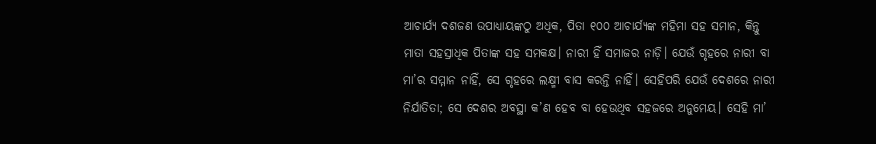ଆଚାର୍ଯ୍ୟ ଦଶଜଣ ଉପାଧ୍ୟାୟଙ୍କଠୁ ଅଧିକ, ପିତା ୧୦୦ ଆଚାର୍ଯ୍ୟଙ୍କ ମହିମା ସହ ସମାନ, କିନ୍ତୁ ମାତା ସହସ୍ରାଧିକ ପିତାଙ୍କ ସହ ସମକକ୍ଷ। ନାରୀ ହିଁ ସମାଜର ନାଡ଼ି। ଯେଉଁ ଗୃହରେ ନାରୀ ବା ମା’ର ସମ୍ମାନ ନାହିଁ, ସେ ଗୃହରେ ଲକ୍ଷ୍ମୀ ବାସ କରନ୍ତି ନାହିଁ। ସେହିପରି ଯେଉଁ ଦେଶରେ ନାରୀ ନିର୍ଯାତିତା; ସେ ଦେଶର ଅବସ୍ଥା କ’ଣ ହେବ ବା ହେଉଥିବ ସହଜରେ ଅନୁମେୟ। ସେହି ମା’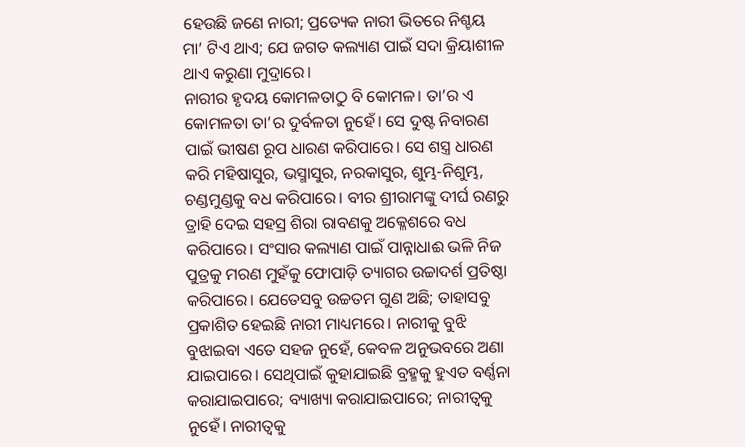ହେଉଛି ଜଣେ ନାରୀ; ପ୍ରତ୍ୟେକ ନାରୀ ଭିତରେ ନିଶ୍ଚୟ ମା’ ଟିଏ ଥାଏ; ଯେ ଜଗତ କଲ୍ୟାଣ ପାଇଁ ସଦା କ୍ରିୟାଶୀଳ ଥାଏ କରୁଣା ମୁଦ୍ରାରେ।
ନାରୀର ହୃଦୟ କୋମଳତାଠୁ ବି କୋମଳ। ତା’ର ଏ କୋମଳତା ତା’ର ଦୁର୍ବଳତା ନୁହେଁ। ସେ ଦୁଷ୍ଟ ନିବାରଣ ପାଇଁ ଭୀଷଣ ରୂପ ଧାରଣ କରିପାରେ। ସେ ଶସ୍ତ୍ର ଧାରଣ କରି ମହିଷାସୁର, ଭସ୍ମାସୁର, ନରକାସୁର, ଶୁମ୍ଭ-ନିଶୁମ୍ଭ, ଚଣ୍ଡମୁଣ୍ଡକୁ ବଧ କରିପାରେ। ବୀର ଶ୍ରୀରାମଙ୍କୁ ଦୀର୍ଘ ରଣରୁ ତ୍ରାହି ଦେଇ ସହସ୍ର ଶିରା ରାବଣକୁ ଅକ୍ଳେଶରେ ବଧ କରିପାରେ। ସଂସାର କଲ୍ୟାଣ ପାଇଁ ପାନ୍ନାଧାଈ ଭଳି ନିଜ ପୁତ୍ରକୁ ମରଣ ମୁହଁକୁ ଫୋପାଡ଼ି ତ୍ୟାଗର ଉଚ୍ଚାଦର୍ଶ ପ୍ରତିଷ୍ଠା କରିପାରେ। ଯେତେସବୁ ଉଚ୍ଚତମ ଗୁଣ ଅଛି; ତାହାସବୁ ପ୍ରକାଶିତ ହେଇଛି ନାରୀ ମାଧ୍ୟମରେ। ନାରୀକୁ ବୁଝି ବୁଝାଇବା ଏତେ ସହଜ ନୁହେଁ, କେବଳ ଅନୁଭବରେ ଅଣା ଯାଇପାରେ। ସେଥିପାଇଁ କୁହାଯାଇଛି ବ୍ରହ୍ମକୁ ହୁଏତ ବର୍ଣ୍ଣନା କରାଯାଇପାରେ; ବ୍ୟାଖ୍ୟା କରାଯାଇପାରେ; ନାରୀତ୍ୱକୁ ନୁହେଁ। ନାରୀତ୍ୱକୁ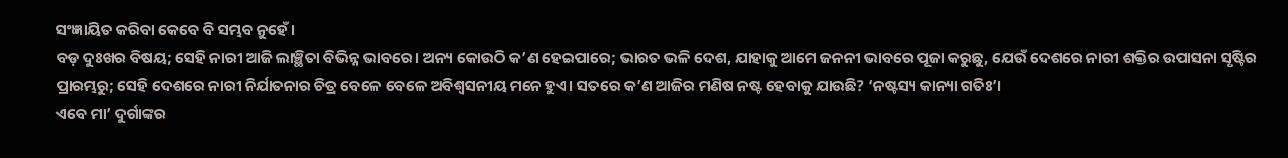ସଂଜ୍ଞାୟିତ କରିବା କେବେ ବି ସମ୍ଭବ ନୁହେଁ।
ବଡ଼ ଦୁଃଖର ବିଷୟ; ସେହି ନାରୀ ଆଜି ଲାଞ୍ଛିତା ବିଭିନ୍ନ ଭାବରେ। ଅନ୍ୟ କୋଉଠି କ’ଣ ହେଇପାରେ; ଭାରତ ଭଳି ଦେଶ, ଯାହାକୁ ଆମେ ଜନନୀ ଭାବରେ ପୂଜା କରୁଛୁ, ଯେଉଁ ଦେଶରେ ନାରୀ ଶକ୍ତିର ଉପାସନା ସୃଷ୍ଟିର ପ୍ରାରମ୍ଭରୁ; ସେହି ଦେଶରେ ନାରୀ ନିର୍ଯାତନାର ଚିତ୍ର ବେଳେ ବେଳେ ଅବିଶ୍ୱସନୀୟ ମନେ ହୁଏ। ସତରେ କ’ଣ ଆଜିର ମଣିଷ ନଷ୍ଟ ହେବାକୁ ଯାଉଛି? ‘ନଷ୍ଟସ୍ୟ କାନ୍ୟା ଗତିଃ’।
ଏବେ ମା’ ଦୁର୍ଗାଙ୍କର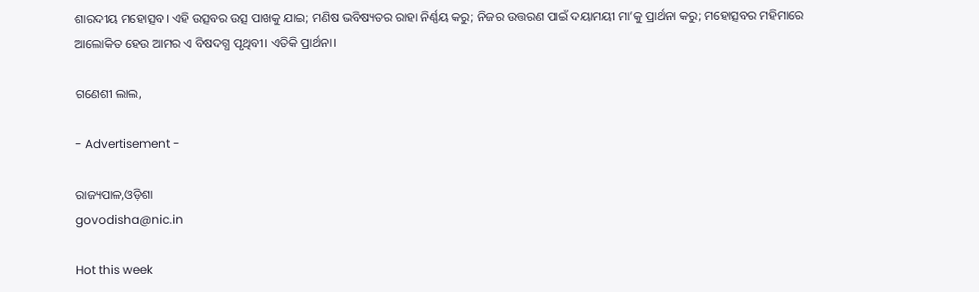ଶାରଦୀୟ ମହୋତ୍ସବ। ଏହି ଉତ୍ସବର ଉତ୍ସ ପାଖକୁ ଯାଇ; ମଣିଷ ଭବିଷ୍ୟତର ରାହା ନିର୍ଣ୍ଣୟ କରୁ; ନିଜର ଉତ୍ତରଣ ପାଇଁ ଦୟାମୟୀ ମା’କୁ ପ୍ରାର୍ଥନା କରୁ; ମହୋତ୍ସବର ମହିମାରେ ଆଲୋକିତ ହେଉ ଆମର ଏ ବିଷଦଗ୍ଧ ପୃଥିବୀ। ଏତିକି ପ୍ରାର୍ଥନା।

ଗଣେଶୀ ଲାଲ,

- Advertisement -

ରାଜ୍ୟପାଳ,ଓଡ଼ିଶା
govodisha@nic.in

Hot this week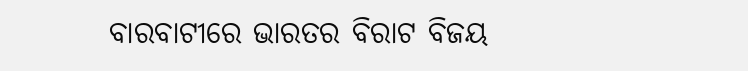ବାରବାଟୀରେ ଭାରତର ବିରାଟ ବିଜୟ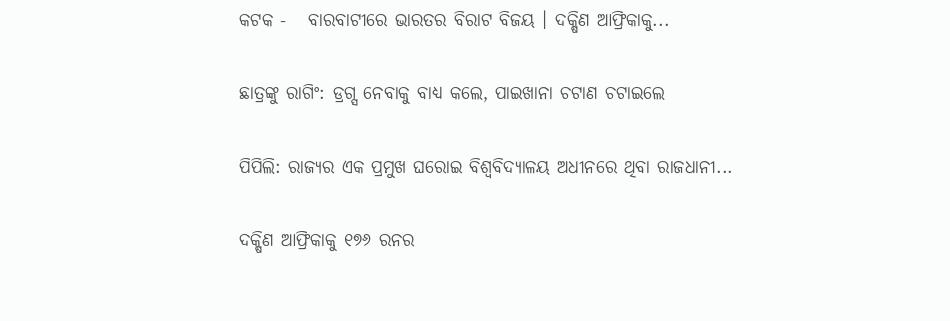କଟକ -   ବାରବାଟୀରେ ଭାରତର ବିରାଟ ବିଜୟ । ଦକ୍ଷିଣ ଆଫ୍ରିକାକୁ...

ଛାତ୍ରଙ୍କୁ ରାଗିଂ: ଡ୍ରଗ୍ସ ନେବାକୁ ବାଧ୍ୟ କଲେ, ପାଇଖାନା ଚଟାଣ ଚଟାଇଲେ

ପିପିଲି: ରାଜ୍ୟର ଏକ ପ୍ରମୁଖ ଘରୋଇ ବିଶ୍ୱବିଦ୍ୟାଳୟ ଅଧୀନରେ ଥିବା ରାଜଧାନୀ...

ଦକ୍ଷିଣ ଆଫ୍ରିକାକୁ ୧୭୬ ରନର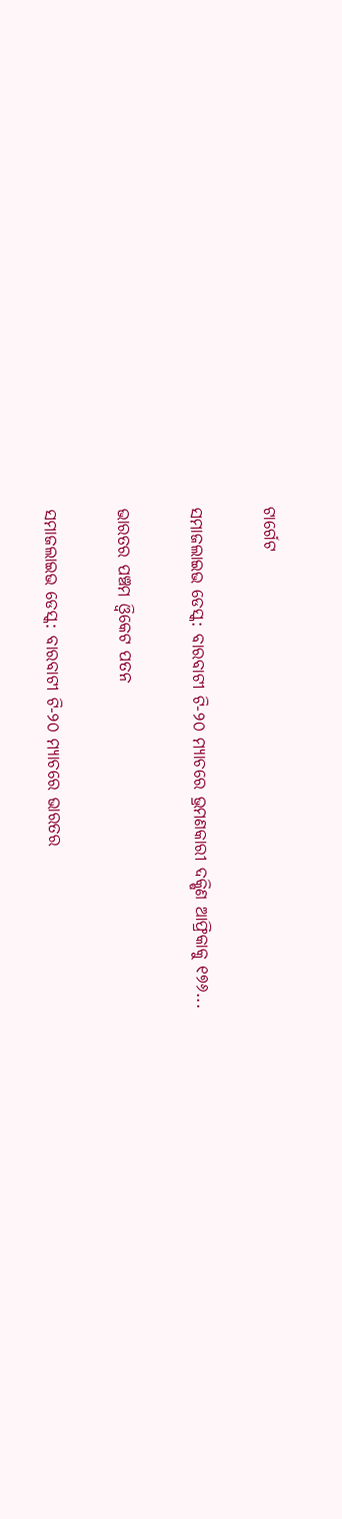ଟାର୍ଗେଟ

ସମାଜଲାଇଭ ଡେସ୍କ: ବାରବାଟୀ ଟି-୨୦ ମ୍ୟାଚରେ ଭ୍ରମଣକାରୀ ଦକ୍ଷିଣ ଆଫ୍ରିକାକୁ ୧୭୬...

ଭାରତର ପଞ୍ଚମ ଓ୍ୱିକେଟ ପତନ

ସମାଜଲାଇଭ ଡେସ୍କ: ବାରବାଟୀ ଟି-୨୦ ମ୍ୟାଚରେ ଭାରତର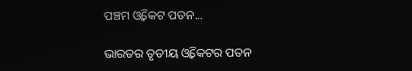ପଞ୍ଚମ ଓ୍ୱିକେଟ ପତନ...

ଭାରତର ତୃତୀୟ ଓ୍ୱିକେଟର ପତନ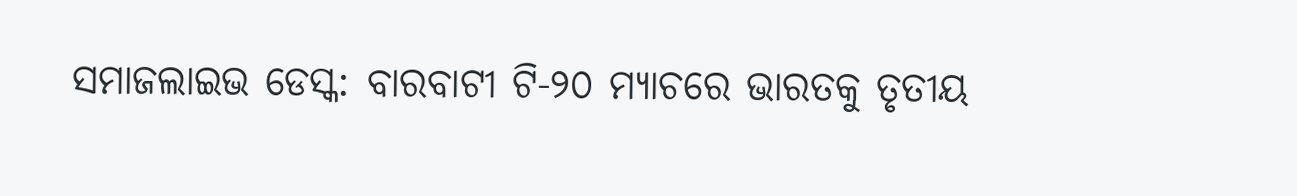ସମାଜଲାଇଭ ଡେସ୍କ: ବାରବାଟୀ ଟି-୨୦ ମ୍ୟାଚରେ ଭାରତକୁ ତୃତୀୟ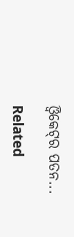ଓ୍ୱିକେଟ୍‌ର ପତନ...

Related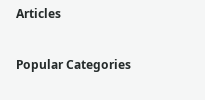Articles

Popular Categories